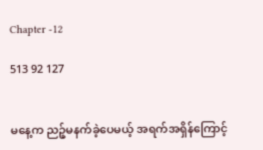Chapter -12

513 92 127


မနေ့က ညဉ့်မနက်ခဲ့ပေမယ့် အရက်အရှိန်ကြောင့်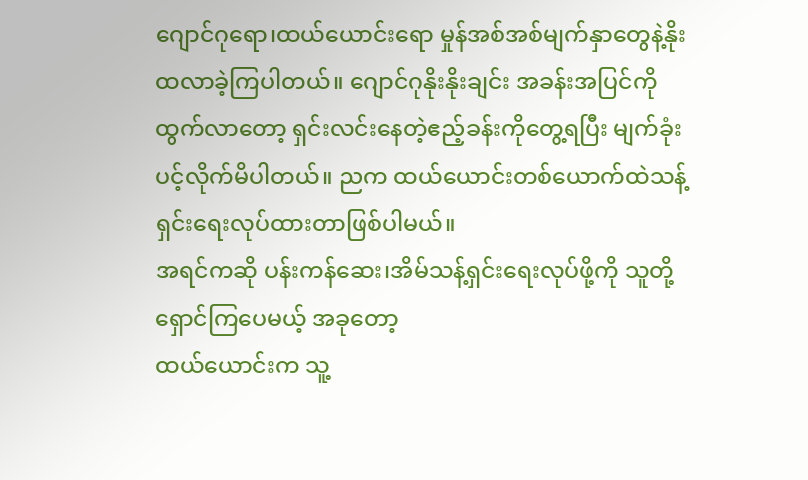ဂျောင်ဂုရော၊ထယ်ယောင်းရော မှုန်အစ်အစ်မျက်နှာတွေနဲ့နိုးထလာခဲ့ကြပါတယ်။ ဂျောင်ဂုနိုးနိုးချင်း အခန်းအပြင်ကိုထွက်လာတော့ ရှင်းလင်းနေတဲ့ဧည့်ခန်းကိုတွေ့ရပြီး မျက်ခုံးပင့်လိုက်မိပါတယ်။ ညက ထယ်ယောင်းတစ်ယောက်ထဲသန့်ရှင်းရေးလုပ်ထားတာဖြစ်ပါမယ်။
အရင်ကဆို ပန်းကန်ဆေး၊အိမ်သန့်ရှင်းရေးလုပ်ဖို့ကို သူတို့ရှောင်ကြပေမယ့် အခု‌တော့
ထယ်ယောင်းက သူ့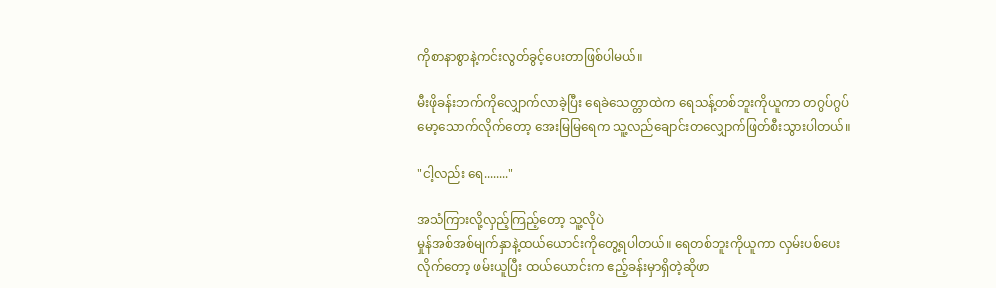ကိုစာနာစွာနဲ့ကင်းလွတ်ခွင့်ပေးတာဖြစ်ပါမယ်။

မီးဖိုခန်းဘက်ကိုလျှောက်လာခဲ့ပြီး ရေခဲသေတ္တာထဲက ရေသန့်တစ်ဘူးကိုယူကာ တဂွပ်ဂွပ်မော့သောက်လိုက်တော့ အေးမြမြရေက သူ့လည်ချောင်းတလျှောက်ဖြတ်စီးသွားပါတယ်။

"ငါ့လည်း ရေ........"

အသံကြားလို့လှည့်ကြည့်တော့ သူ့လိုပဲ
မှုန်အစ်အစ်မျက်နှာနဲ့ထယ်ယောင်းကိုတွေ့ရပါတယ်။ ရေတစ်ဘူးကိုယူကာ လှမ်းပစ်ပေးလိုက်တော့ ဖမ်းယူပြီး ထယ်ယောင်းက ဧည့်ခန်းမှာရှိတဲ့ဆိုဖာ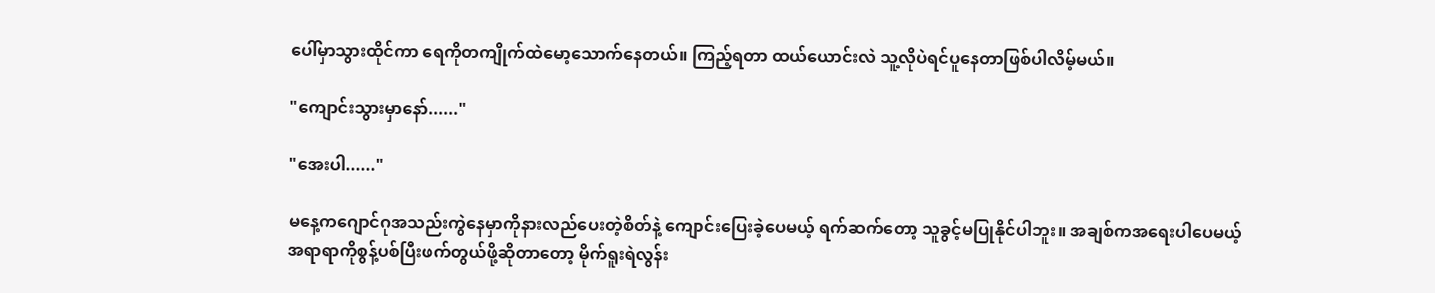ပေါ်မှာသွားထိုင်ကာ ရေကိုတကျိုက်ထဲမော့သောက်နေတယ်။ ကြည့်ရတာ ထယ်ယောင်းလဲ သူ့လိုပဲရင်ပူနေတာဖြစ်ပါလိမ့်မယ်။

"ကျောင်းသွားမှာနော်......"

"အေးပါ......"

မနေ့ကဂျောင်ဂုအသည်းကွဲနေမှာကိုနားလည်ပေးတဲ့စိတ်နဲ့ ကျောင်းပြေးခဲ့ပေမယ့် ‌ရက်ဆက်တော့ သူခွင့်မပြုနိုင်ပါဘူး။ အချစ်ကအရေးပါပေမယ့်
အရာရာကိုစွန့်ပစ်ပြီးဖက်တွယ်ဖို့ဆိုတာတော့ မိုက်ရူးရဲလွန်း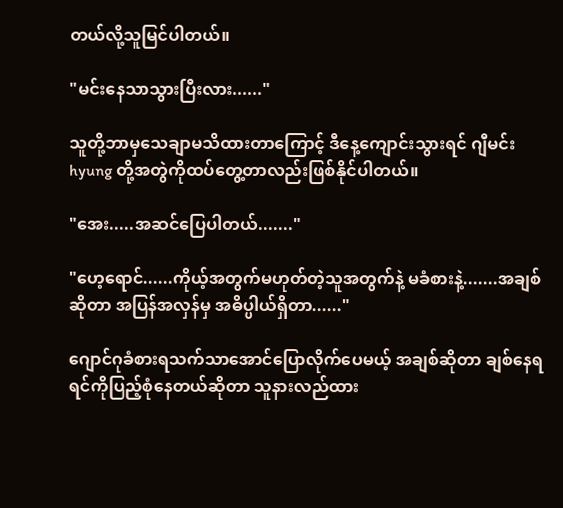တယ်လို့သူမြင်ပါတယ်။

"မင်းနေသာသွားပြီးလား......"

သူတို့ဘာမှသေချာမသိထားတာကြောင့် ဒီနေ့ကျောင်းသွားရင် ဂျီမင်း hyung တို့အတွဲကိုထပ်တွေ့တာလည်းဖြစ်နိုင်ပါတယ်။

"အေး.....အဆင်ပြေပါတယ်......."

"ဟေ့ရောင်......ကိုယ့်အတွက်မဟုတ်တဲ့သူအတွက်နဲ့ မခံစားနဲ့.......အချစ်ဆိုတာ အပြန်အလှန်မှ အဓိပ္ပါယ်ရှိတာ......"

ဂျောင်ဂုခံစားရသက်သာအောင်ပြောလိုက်ပေမယ့် အချစ်ဆိုတာ ချစ်နေရရင်ကိုပြည့်စုံနေတယ်ဆိုတာ သူနားလည်ထား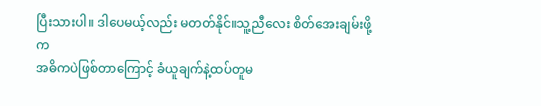ပြီးသားပါ။ ဒါပေမယ့်လည်း မတတ်နိုင်။သူ့ညီလေး စိတ်အေးချမ်းဖို့က
အဓိကပဲဖြစ်တာကြောင့် ခံယူချက်နဲ့ထပ်တူမ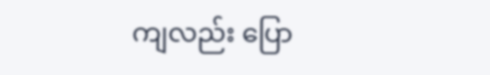ကျလည်း ပြော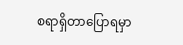စရာရှိတာပြောရမှာ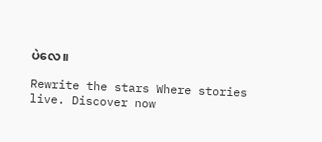ပဲ‌လေ။

Rewrite the stars Where stories live. Discover now